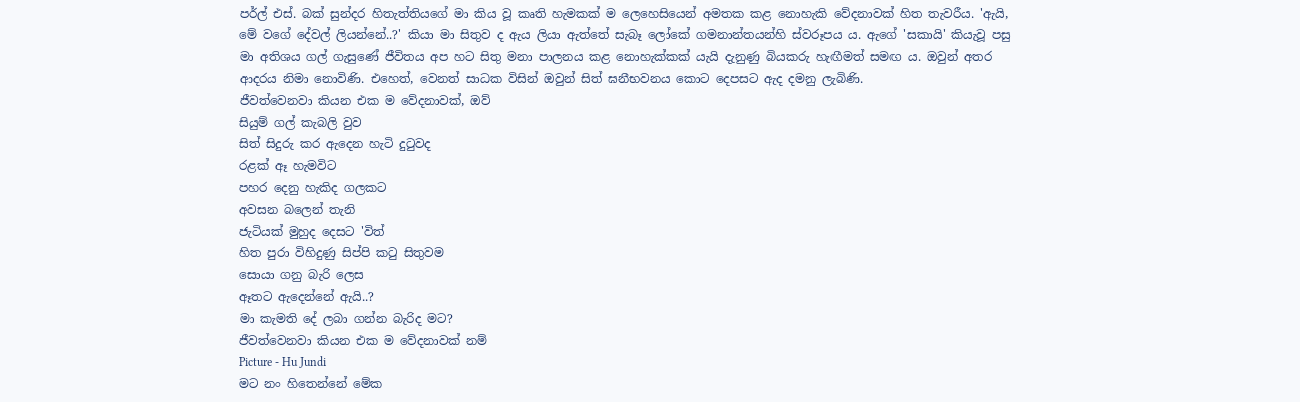පර්ල් එස්. බක් සුන්දර හිතැත්තියගේ මා කිය වූ කෘති හැමකක් ම ලෙහෙසියෙන් අමතක කළ නොහැකි වේදනාවක් හිත තැවරීය. 'ඇයි, මේ වගේ දේවල් ලියන්නේ..?' කියා මා සිතුව ද ඇය ලියා ඇත්තේ සැබෑ ලෝකේ ගමනාන්තයන්හි ස්වරූපය ය. ඇගේ 'සකායි' කියැවූ පසු මා අතිශය ගල් ගැසුණේ ජීවිතය අප හට සිතු මනා පාලනය කළ නොහැක්කක් යැයි දැනුණු බියකරු හැඟීමත් සමඟ ය. ඔවුන් අතර ආදරය නිමා නොවිණි. එහෙත්, වෙනත් සාධක විසින් ඔවුන් සිත් ඝනීභවනය කොට දෙපසට ඇද දමනු ලැබිණි.
ජීවත්වෙනවා කියන එක ම වේදනාවක්, ඔව්
සියුම් ගල් කැබලි වුව
සිත් සිදුරු කර ඇදෙන හැටි දුටුවද
රළක් ඈ හැමවිට
පහර දෙනු හැකිද ගලකට
අවසන බලෙන් තැනි
ජැටියක් මුහුද දෙසට 'විත්
හිත පුරා විහිදුණු සිප්පි කටු සිතුවම
සොයා ගනු බැරි ලෙස
ඈතට ඇදෙන්නේ ඇයි..?
මා කැමති දේ ලබා ගන්න බැරිද මට?
ජීවත්වෙනවා කියන එක ම වේදනාවක් නම්
Picture - Hu Jundi
මට නං හිතෙන්නේ මේක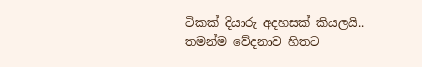ටිකක් දියාරු අදහසක් කියලයි.. තමන්ම වේදනාව හිතට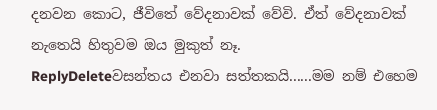දනවන කොට, ජීවිතේ වේදනාවක් වේවි. ඒත් වේදනාවක් නැතෙයි හිතුවම ඔය මුකුත් නෑ.
ReplyDeleteවසන්තය එනවා සත්තකයි......මම නම් එහෙම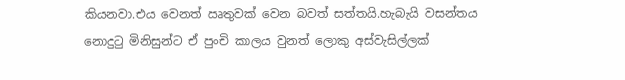කියනවා.එය වෙනත් ඍතුවක් වෙන බවත් සත්තයි.හැබැයි වසන්තය නොදුටු මිනිසුන්ට ඒ පුංචි කාලය වුනත් ලොකු අස්වැසිල්ලක්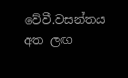වේවී.වසන්තය අත ලඟ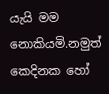යැයි මම නොකියමි.නමුත් කෙදිනක හෝ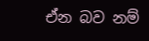ඒන බව නම්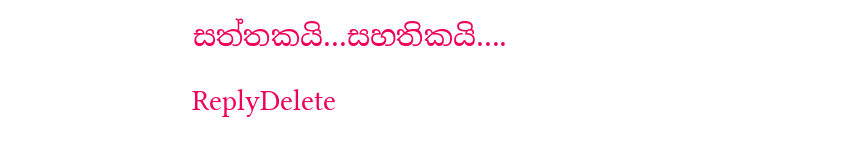සත්තකයි...සහතිකයි....
ReplyDelete